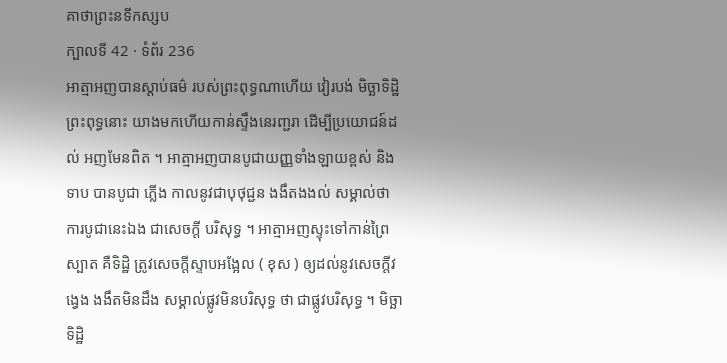គាថាព្រះនទីកស្សប
ក្បាលទី 42 · ទំព័រ 236
អាត្មាអញបានស្តាប់ធម៌ របស់ព្រះពុទ្ធណាហើយ វៀរបង់ មិច្ឆាទិដ្ឋិ ព្រះពុទ្ធនោះ យាងមកហើយកាន់ស្ទឹងនេរញ្ជរា ដើម្បីប្រយោជន៍ដល់ អញមែនពិត ។ អាត្មាអញបានបូជាយញ្ញទាំងឡាយខ្ពស់ និងទាប បានបូជា ភ្លើង កាលនូវជាបុថុជ្ជន ងងឹតងងល់ សម្គាល់ថា ការបូជានេះឯង ជាសេចក្តី បរិសុទ្ធ ។ អាត្មាអញស្ទុះទៅកាន់ព្រៃស្បាត គឺទិដ្ឋិ ត្រូវសេចក្តីស្ទាបអង្អែល ( ខុស ) ឲ្យដល់នូវសេចក្តីវង្វេង ងងឹតមិនដឹង សម្គាល់ផ្លូវមិនបរិសុទ្ធ ថា ជាផ្លូវបរិសុទ្ធ ។ មិច្ឆាទិដ្ឋិ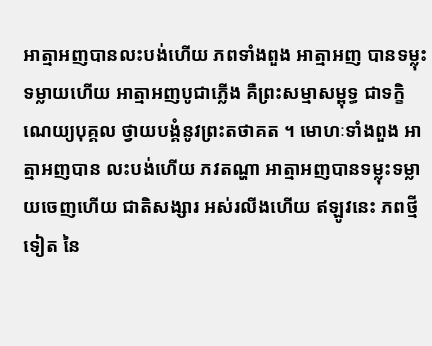អាត្មាអញបានលះបង់ហើយ ភពទាំងពួង អាត្មាអញ បានទម្លុះទម្លាយហើយ អាត្មាអញបូជាភ្លើង គឺព្រះសម្មាសម្ពុទ្ធ ជាទក្ខិណេយ្យបុគ្គល ថ្វាយបង្គំនូវព្រះតថាគត ។ មោហៈទាំងពួង អាត្មាអញបាន លះបង់ហើយ ភវតណ្ហា អាត្មាអញបានទម្លុះទម្លាយចេញហើយ ជាតិសង្សារ អស់រលីងហើយ ឥឡូវនេះ ភពថ្មីទៀត នៃ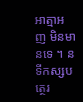អាត្មាអញ មិនមានទេ ។ នទីកស្សបត្ថេរ